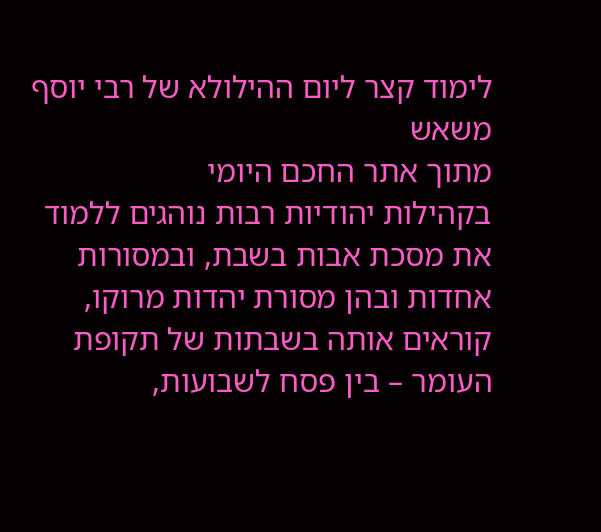לימוד קצר ליום ההילולא של רבי יוסף משאש
מתוך אתר החכם היומי
בקהילות יהודיות רבות נוהגים ללמוד את מסכת אבות בשבת, ובמסורות אחדות ובהן מסורת יהדות מרוקו, קוראים אותה בשבתות של תקופת העומר – בין פסח לשבועות,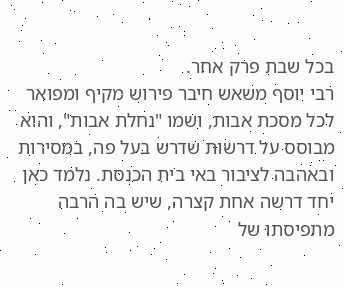בכל שבת פרק אחר.
רבי יוסף משאש חיבר פירוש מקיף ומפואר לכל מסכת אבות, ושמו "נחלת אבות", והוא מבוסס על דרשות שדרש בעל פה, במסירות ובאהבה לציבור באי בית הכנסת. נלמד כאן יחד דרשה אחת קצרה, שיש בה הרבה מתפיסתו של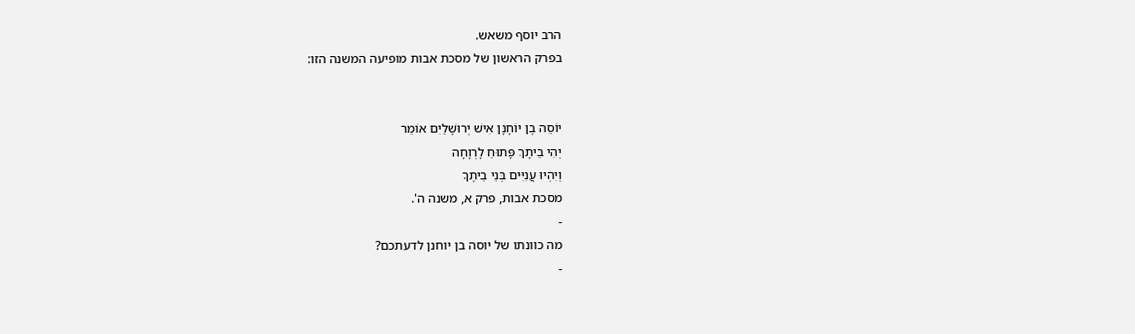הרב יוסף משאש.
בפרק הראשון של מסכת אבות מופיעה המשנה הזו:


יוֹסֵה בֶן יוֹחָנָן אִישׁ יְרוּשָׁלַיִם אוֹמֵר
יְהִי בֵיתָךְ פָּתוּחַ לָרְוָחָה
וְיִהְיוּ עֲנִיִּים בְּנֵי בֵיתֶךָ
מסכת אבות, פרק א, משנה ה'.
-
מה כוונתו של יוסה בן יוחנן לדעתכם?
-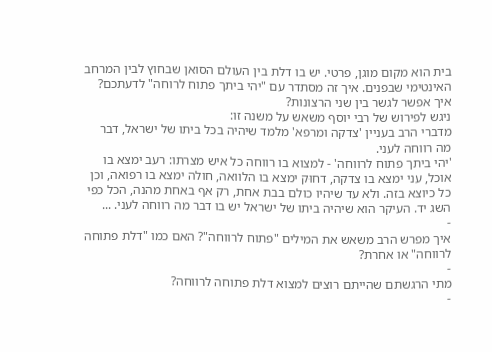בית הוא מקום מוגן, פרטי. יש בו דלת בין העולם הסואן שבחוץ לבין המרחב האינטימי שבפנים. איך זה מסתדר עם "יהי ביתך פתוח לרוחה" לדעתכם? איך אפשר לגשר בין שני הרצונות?
ניגש לפירוש של רבי יוסף משאש על משנה זו:
מדברי הרב בעניין 'צדקה ומרפא' מלמד שיהיה בכל ביתו של ישראל, דבר מה רווחה לעני.
'יהי ביתך פתוח לרווחה' - למצוא בו רווחה כל איש מצרתו: רעב ימצא בו אוכל, עני ימצא בו צדקה, דחוּק ימצא בו הלוואה, חולה ימצא בו רפואה, וכן כל כיוצא בזה. ולא עד שיהיו כולם בבת אחת, רק אף באחת מהנה, הכל כפי השג יד. העיקר הוא שיהיה ביתו של ישראל יש בו דבר מה רווחה לעני. ...
-
איך מפרש הרב משאש את המילים "פתוח לרווחה"? האם כמו "דלת פתוחה לרווחה" או אחרת?
-
מתי הרגשתם שהייתם רוצים למצוא דלת פתוחה לרווחה?
-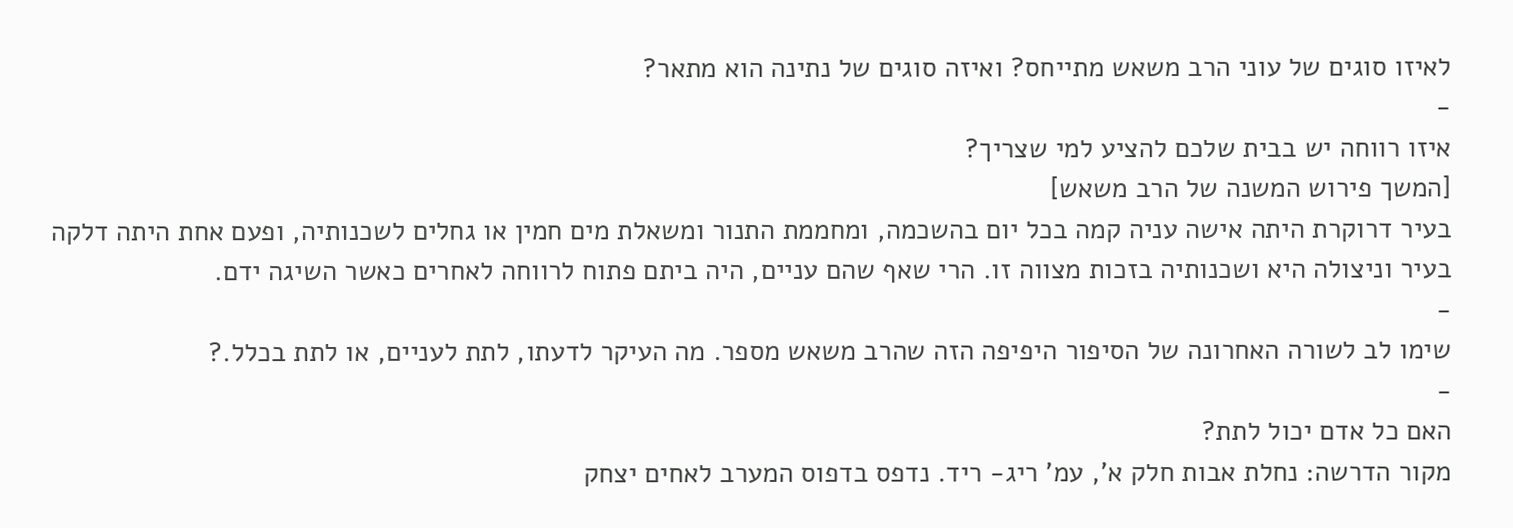לאיזו סוגים של עוני הרב משאש מתייחס? ואיזה סוגים של נתינה הוא מתאר?
-
איזו רווחה יש בבית שלכם להציע למי שצריך?
[המשך פירוש המשנה של הרב משאש]
בעיר דרוקרת היתה אישה עניה קמה בכל יום בהשכמה, ומחממת התנור ומשאלת מים חמין או גחלים לשכנותיה, ופעם אחת היתה דלקה בעיר וניצולה היא ושכנותיה בזכות מצווה זו. הרי שאף שהם עניים, היה ביתם פתוח לרווחה לאחרים כאשר השיגה ידם.
-
שימו לב לשורה האחרונה של הסיפור היפיפה הזה שהרב משאש מספר. מה העיקר לדעתו, לתת לעניים, או לתת בכלל.?
-
האם כל אדם יכול לתת?
מקור הדרשה: נחלת אבות חלק א', עמ' ריג- ריד. נדפס בדפוס המערב לאחים יצחק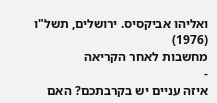ואליהו אביקסיס. ירושלים, תשל"ו (1976)
מחשבות לאחר הקריאה
-
איזה עניים יש בקרבתכם? האם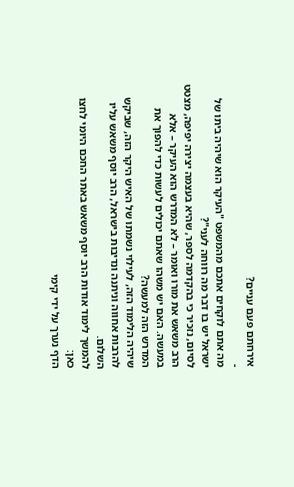אירחתם פעם עניים?
-
מה אתם לוקחים אתכם מהמשפט "העיקר הוא שיהיה ביתו של ישראל יש בו דבר מה רווחה לעני"?
לסיום, נזכיר כי בהקדמה לספר, שהיא בעצמה יצירה יפיפה, מצטט הרב משאש את מורו ואומר – לא המדרש הוא העיקר – אלא במעשה. האם יש משהו שאתם יכולים לעשות כדי להפוך את המדרש הזה למעשה?
שיהיה הלימוד הזה, לעילוי נשמתו של האיש היקר הזה, שביקש להרבות אחווה וניתנה ונדיבות בישראל, הרב יוסף משאש עליו השלום.
להמשך לימוד אודות הרב יוסף משאש באתר החכם היומי לחצו כאן:
הדף נערך על ידי קימי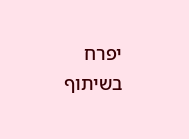יפרח בשיתוף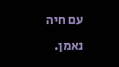עם חיה נאמן.